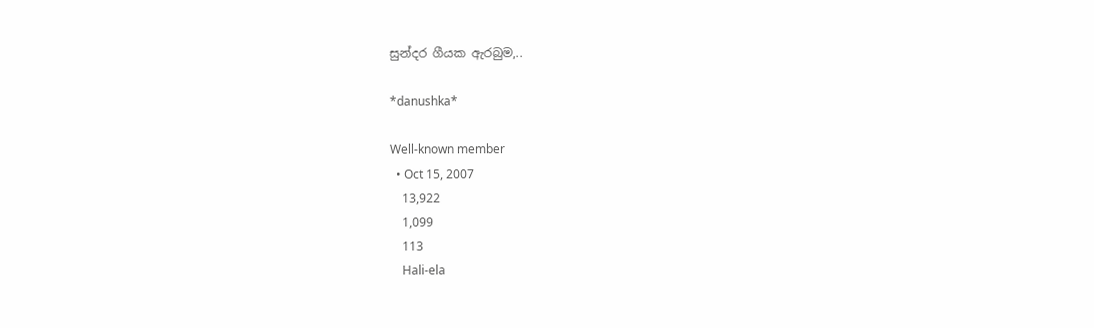සුන්දර ගීයක ඇරබුම,..

*danushka*

Well-known member
  • Oct 15, 2007
    13,922
    1,099
    113
    Hali-ela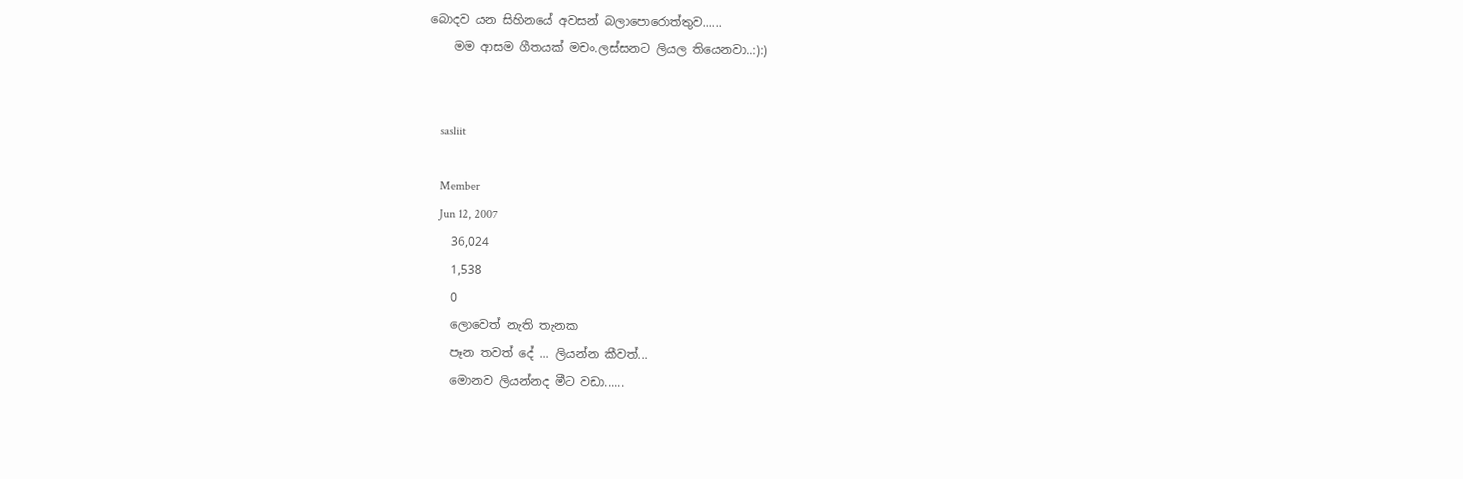බොදව යන සිහිනයේ අවසන් බලාපොරොත්තුව......
    මම ආසම ගීතයක් මචං.ලස්සනට ලියල තියෙනවා..:):)


    sasliit

    Member
    Jun 12, 2007
    36,024
    1,538
    0
    ලොවෙත් නැති තැනක
    පෑන තවත් දේ ... ලියන්න කීවත්...
    මොනව ලියන්නද මීට වඩා......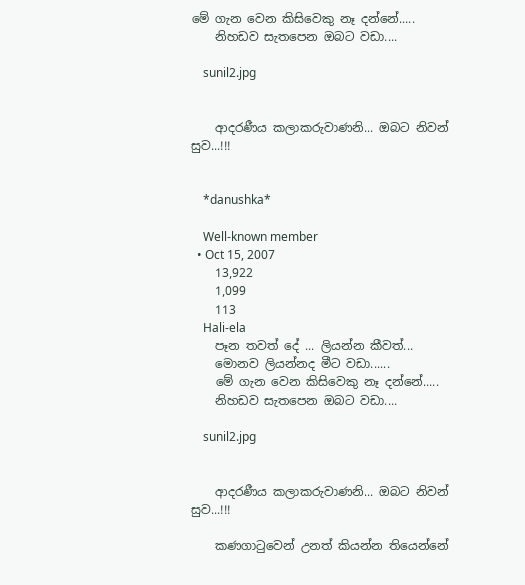මේ ගැන වෙන කිසිවෙකු නෑ දන්නේ.....
    නිහඩව සැතපෙන ඔබට වඩා....

    sunil2.jpg


    ආදරණීය කලාකරුවාණනි... ඔබට නිවන් සුව...!!!


    *danushka*

    Well-known member
  • Oct 15, 2007
    13,922
    1,099
    113
    Hali-ela
    පෑන තවත් දේ ... ලියන්න කීවත්...
    මොනව ලියන්නද මීට වඩා......
    මේ ගැන වෙන කිසිවෙකු නෑ දන්නේ.....
    නිහඩව සැතපෙන ඔබට වඩා....

    sunil2.jpg


    ආදරණීය කලාකරුවාණනි... ඔබට නිවන් සුව...!!!

    කණගාටුවෙන් උනත් කියන්න තියෙන්නේ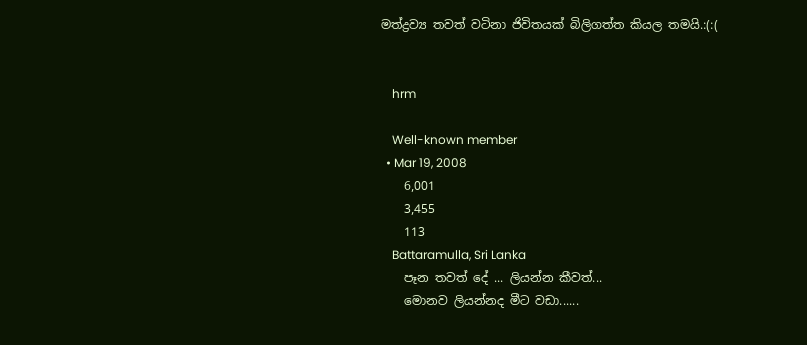මත්ද්‍රව්‍ය තවත් වටිනා ජිවිතයක් බිලිගත්ත කියල තමයි.:(:(


    hrm

    Well-known member
  • Mar 19, 2008
    6,001
    3,455
    113
    Battaramulla, Sri Lanka
    පෑන තවත් දේ ... ලියන්න කීවත්...
    මොනව ලියන්නද මීට වඩා......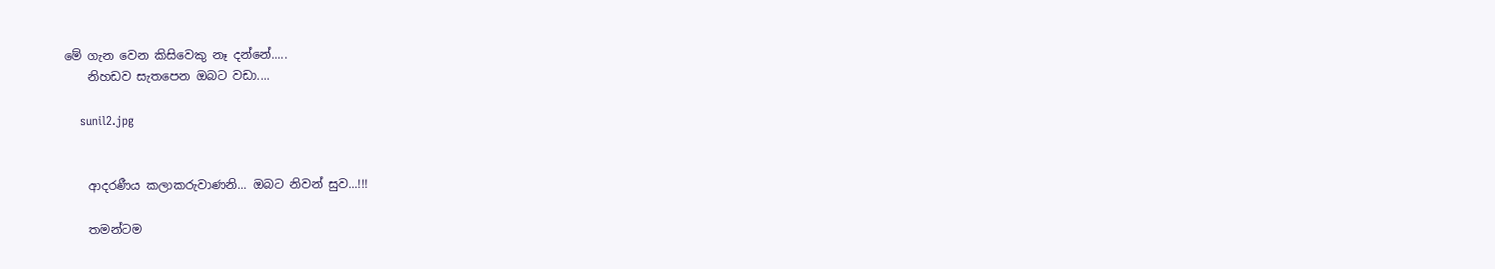මේ ගැන වෙන කිසිවෙකු නෑ දන්නේ.....
    නිහඩව සැතපෙන ඔබට වඩා....

    sunil2.jpg


    ආදරණීය කලාකරුවාණනි... ඔබට නිවන් සුව...!!!

    තමන්ටම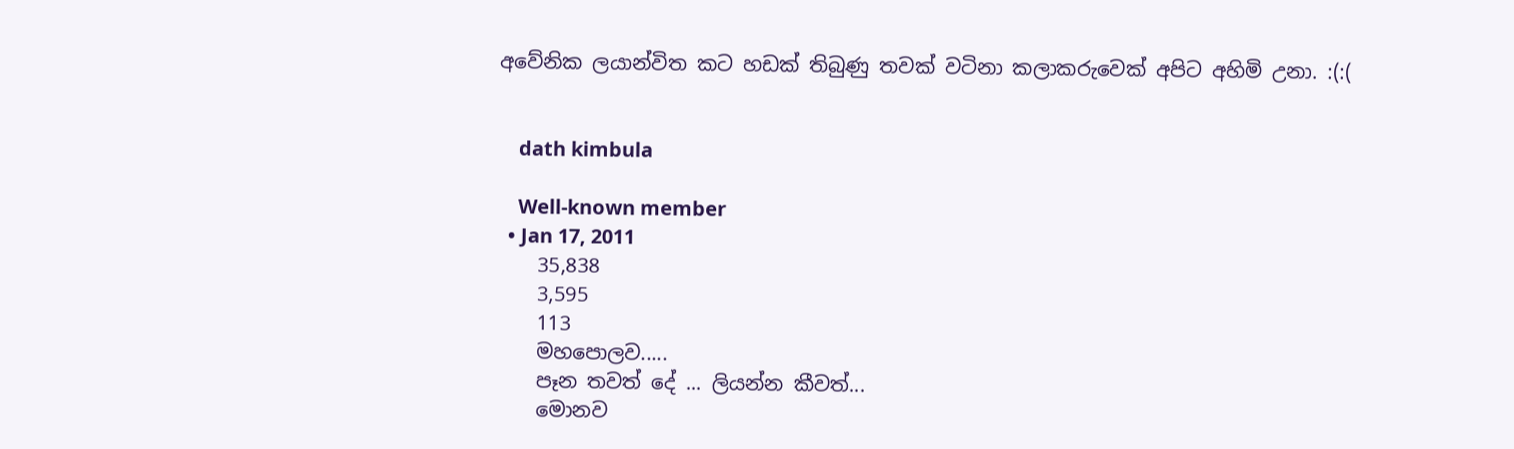අවේනික ලයාන්විත කට හඩක් තිබුණු තවක් වටිනා කලාකරුවෙක් අපිට අහිමි උනා. :(:(


    dath kimbula

    Well-known member
  • Jan 17, 2011
    35,838
    3,595
    113
    මහපොලව.....
    පෑන තවත් දේ ... ලියන්න කීවත්...
    මොනව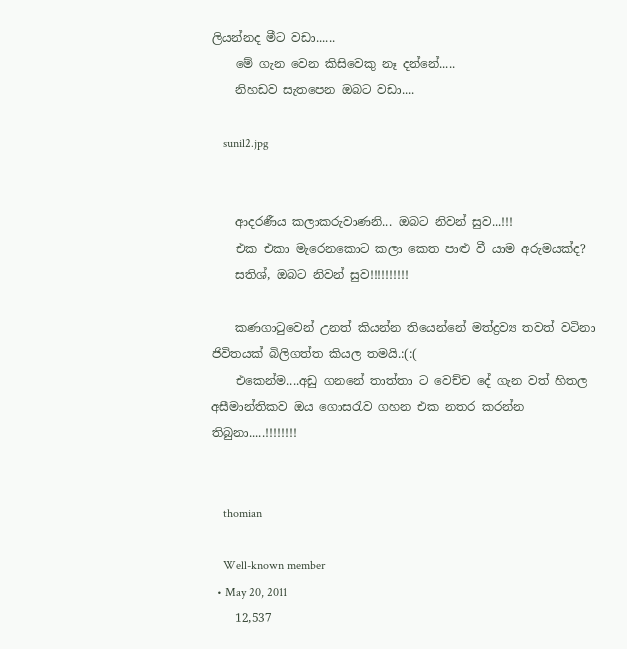ලියන්නද මීට වඩා......
    මේ ගැන වෙන කිසිවෙකු නෑ දන්නේ.....
    නිහඩව සැතපෙන ඔබට වඩා....

    sunil2.jpg


    ආදරණීය කලාකරුවාණනි... ඔබට නිවන් සුව...!!!
    එක එකා මැරෙනකොට කලා කෙත පාළු වී යාම අරුමයක්ද?
    සතිශ්, ඔබට නිවන් සුව!!!!!!!!!!

    කණගාටුවෙන් උනත් කියන්න තියෙන්නේ මත්ද්‍රව්‍ය තවත් වටිනා ජිවිතයක් බිලිගත්ත කියල තමයි.:(:(
    එකෙන්ම....අඩු ගනනේ තාත්තා ට වෙච්ච දේ ගැන වත් හිතල අසීමාන්තිකව ඔය ගොසරැව ගහන එක නතර කරන්න තිබුනා.....!!!!!!!!


    thomian

    Well-known member
  • May 20, 2011
    12,537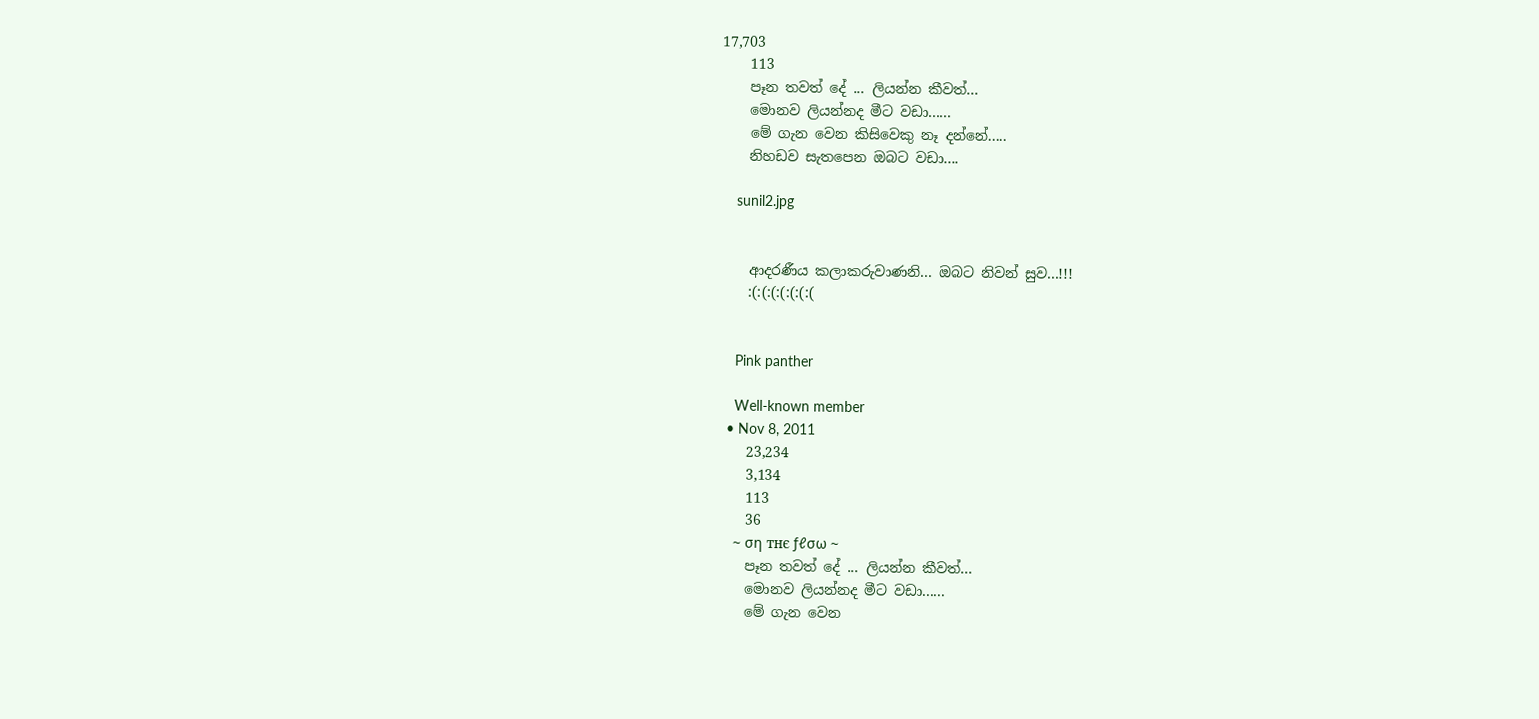17,703
    113
    පෑන තවත් දේ ... ලියන්න කීවත්...
    මොනව ලියන්නද මීට වඩා......
    මේ ගැන වෙන කිසිවෙකු නෑ දන්නේ.....
    නිහඩව සැතපෙන ඔබට වඩා....

    sunil2.jpg


    ආදරණීය කලාකරුවාණනි... ඔබට නිවන් සුව...!!!
    :(:(:(:(:(:(:(


    Pink panther

    Well-known member
  • Nov 8, 2011
    23,234
    3,134
    113
    36
    ~ ση тнє ƒℓσω ~
    පෑන තවත් දේ ... ලියන්න කීවත්...
    මොනව ලියන්නද මීට වඩා......
    මේ ගැන වෙන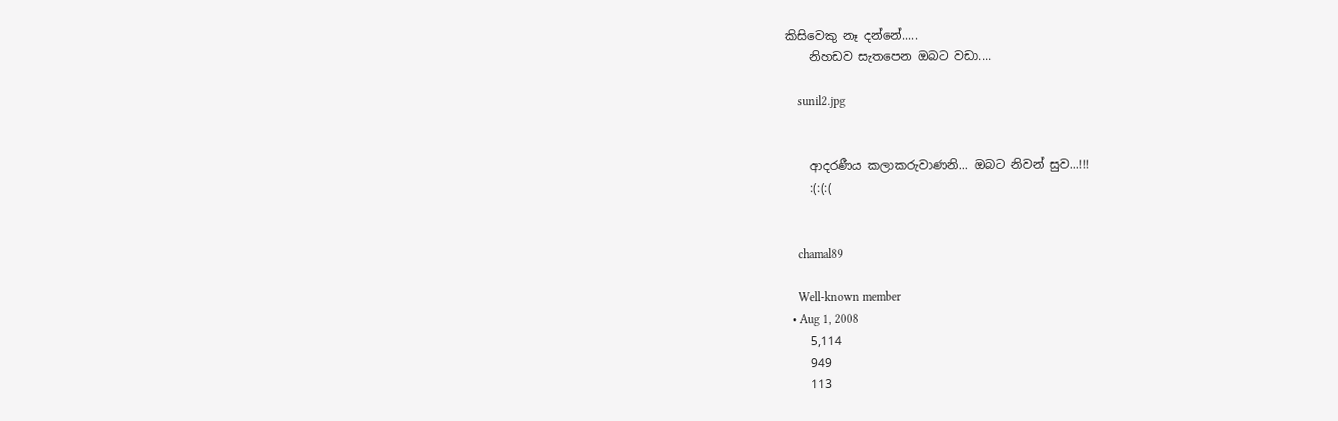කිසිවෙකු නෑ දන්නේ.....
    නිහඩව සැතපෙන ඔබට වඩා....

    sunil2.jpg


    ආදරණීය කලාකරුවාණනි... ඔබට නිවන් සුව...!!!
    :(:(:(


    chamal89

    Well-known member
  • Aug 1, 2008
    5,114
    949
    113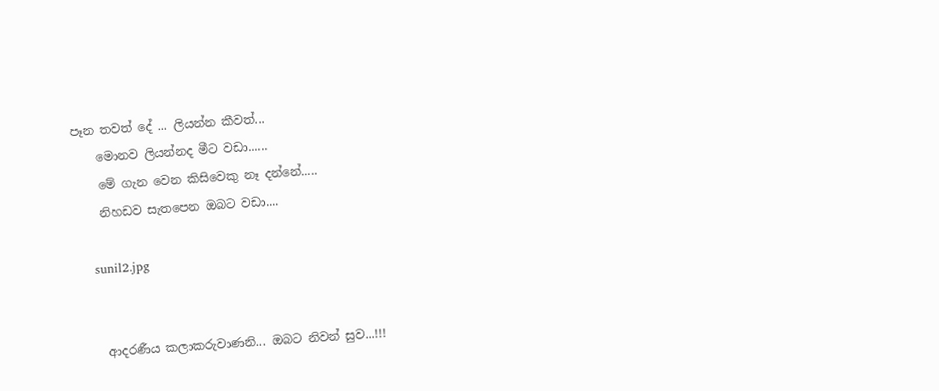පෑන තවත් දේ ... ලියන්න කීවත්...
    මොනව ලියන්නද මීට වඩා......
    මේ ගැන වෙන කිසිවෙකු නෑ දන්නේ.....
    නිහඩව සැතපෙන ඔබට වඩා....

    sunil2.jpg


    ආදරණීය කලාකරුවාණනි... ඔබට නිවන් සුව...!!!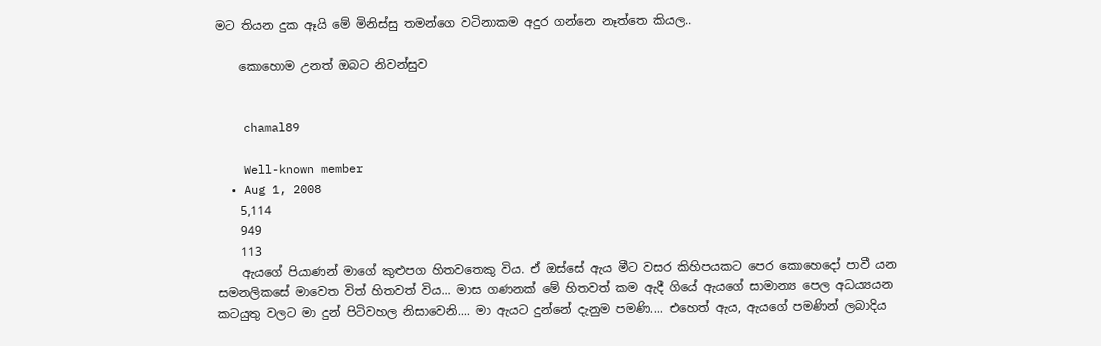මට තියන දුක ඈයි මේ මිනිස්සු තමන්ගෙ වටිනාකම අදුර ගන්නෙ නෑත්තෙ කියල..

    කොහොම උනත් ඔබට නිවන්සුව


    chamal89

    Well-known member
  • Aug 1, 2008
    5,114
    949
    113
    ඇයගේ පියාණන් මාගේ කුළුපග හිතවතෙකු විය. ඒ ඔස්සේ ඇය මීට වසර කිහිපයකට පෙර කොහෙදෝ පාවී යන සමනලිකසේ මාවෙත විත් හිතවත් විය... මාස ගණනක් මේ හිතවත් කම ඇදී ගියේ ඇයගේ සාමාන්‍ය පෙල අධය්‍යයන කටයුතු වලට මා දුන් පිටිවහල නිසාවෙනි.... මා ඇයට දුන්නේ දැනුම පමණි.... එහෙත් ඇය, ඇයගේ පමණින් ලබාදිය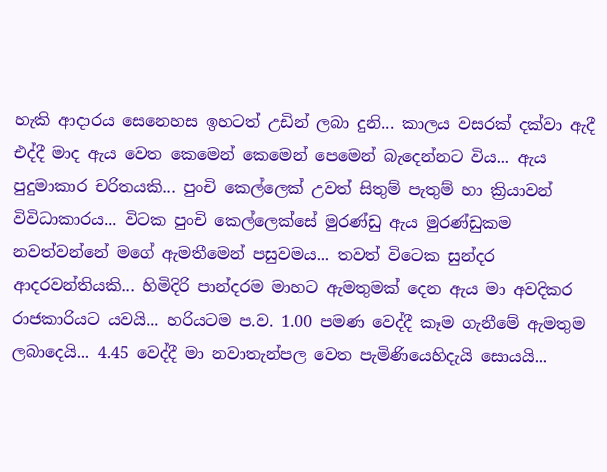හැකි ආදාරය සෙනෙහස ඉහටත් උඩින් ලබා දුනි... කාලය වසරක් දක්වා ඇදී එද්දී මාද ඇය වෙත කෙමෙන් කෙමෙන් පෙමෙන් බැදෙන්නට විය... ඇය පුදුමාකාර චරිතයකි... පුංචි කෙල්ලෙක් උවත් සිතුම් පැතුම් හා ක්‍රියාවන් විවිධාකාරය... විටක පුංචි කෙල්ලෙක්සේ මුරණ්ඩු ඇය මුරණ්ඩුකම නවත්වන්නේ මගේ ඇමතීමෙන් පසුවමය... තවත් විටෙක සුන්දර ආදරවන්තියකි... හිමිදිරි පාන්දරම මාහට ඇමතුමක් දෙන ඇය මා අවදිකර රාජකාරියට යවයි... හරියටම ප.ව. 1.00 පමණ වෙද්දී කෑම ගැනීමේ ඇමතුම ලබාදෙයි... 4.45 වෙද්දී මා නවාතැන්පල වෙත පැමිණියෙහිදැයි සොයයි...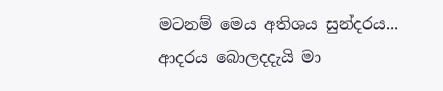මටනම් මෙය අතිශය සුන්දරය... ආදරය බොලදදැයි මා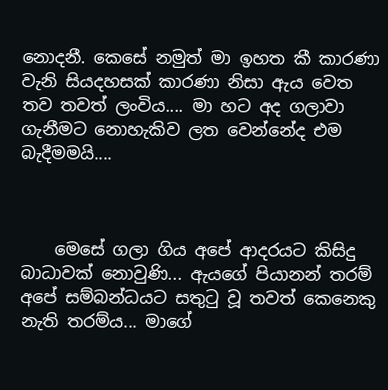නොදනී. කෙසේ නමුත් මා ඉහත කී කාරණා වැනි සියදහසක් කාරණා නිසා ඇය වෙත තව තවත් ලංවිය.... මා හට අද ගලාවා ගැනීමට නොහැකිව ලත වෙන්නේද එම බැදීමමයි....



    මෙසේ ගලා ගිය අපේ ආදරයට කිසිදු බාධාවක් නොවුණි... ඇයගේ පියානන් තරම් අපේ සම්බන්ධයට සතුටු වූ තවත් කෙනෙකු නැති තරම්ය... මාගේ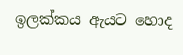ඉලක්කය ඇයට හොද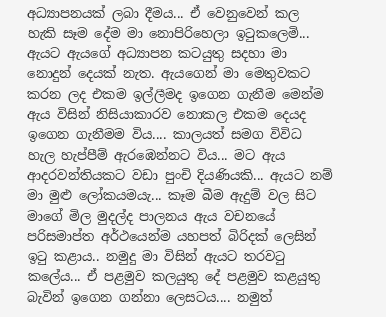අධ්‍යාපනයක් ලබා දීමය... ඒ වෙනුවෙන් කල හැකි සෑම දේම මා නොපිරිහෙලා ඉටුකලෙමි... ඇයට ඇයගේ අධ්‍යාපන කටයුතු සදහා මා නොදුන් දෙයක් නැත. ඇයගෙන් මා මෙතුවකට කරන ලද එකම ඉල්ලීමද ඉගෙන ගැනීම මෙන්ම ඇය විසින් නිසියාකාරව නොකල එකම දෙයද ඉගෙන ගැනීමම විය.... කාලයත් සමග විවිධ හැල හැප්පීම් ඇරඹෙන්නට විය... මට ඇය ආදරවන්තියකට වඩා පුංචි දියණියකි... ඇයට නම් මා මුළු ලෝකයමයැ... කෑම බීම ඇදුම් වල සිට මාගේ මිල මුදල්ද පාලනය ඇය වචනයේ පරිසමාප්ත අර්ථයෙන්ම යහපත් බිරිදක් ලෙසින් ඉටු කළාය.. නමුදු මා විසින් ඇයට තරවටු කලේය... ඒ පළමුව කලයුතු දේ පළමුව කළයුතු බැවින් ඉගෙන ගන්නා ලෙසටය.... නමුත්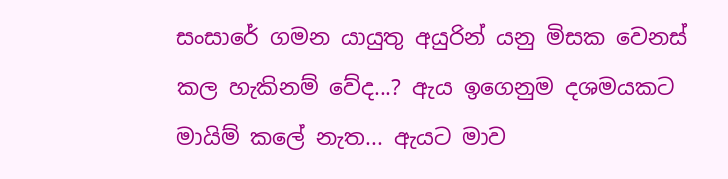සංසාරේ ගමන යායුතු අයුරින් යනු මිසක වෙනස් කල හැකිනම් වේද...? ඇය ඉගෙනුම දශමයකට මායිම් කලේ නැත... ඇයට මාව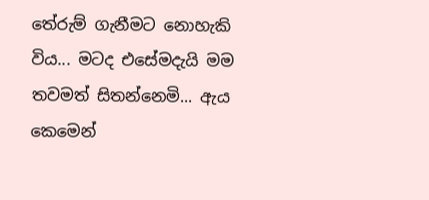තේරුම් ගැනීමට නොහැකි විය... මටද එසේමදැයි මම තවමත් සිතන්නෙමි... ඇය කෙමෙන්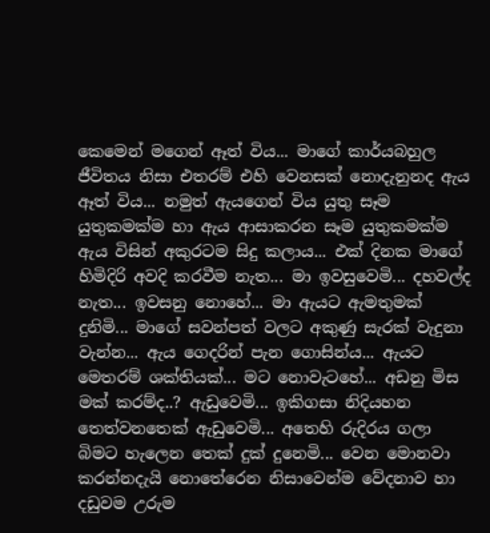කෙමෙන් මගෙන් ඈත් විය... මාගේ කාර්යබහුල ජීවිතය නිසා එතරම් එහි වෙනසක් නොදැනුනද ඇය ඈත් විය... නමුත් ඇයගෙන් විය යුතු සෑම යුතුකමක්ම හා ඇය ආසාකරන සෑම යුතුකමක්ම ඇය විසින් අකුරටම සිදු කලාය... එක් දිනක මාගේ හිමිදිරි අවදි කරවීම නැත... මා ඉවසුවෙමි... දහවල්ද නැත... ඉවසනු නොහේ... මා ඇයට ඇමතුමක් දුනිමි... මාගේ සවන්පත් වලට අකුණු සැරක් වැදුනා වැන්න... ඇය ගෙදරින් පැන ගොසින්ය... ඇයට මෙතරම් ශක්තියක්... මට නොවැටහේ... අඩනු මිස මක් කරම්ද..? ඇඩුවෙමි... ඉකිගසා නිදියහන තෙත්වනතෙක් ඇඩුවෙමි... අතෙහි රුදිරය ගලා බිමට හැලෙන තෙක් දුක් දුනෙමි... වෙන මොනවා කරන්නදැයි නොතේරෙන නිසාවෙන්ම වේදනාව හා දඩුවම උරුම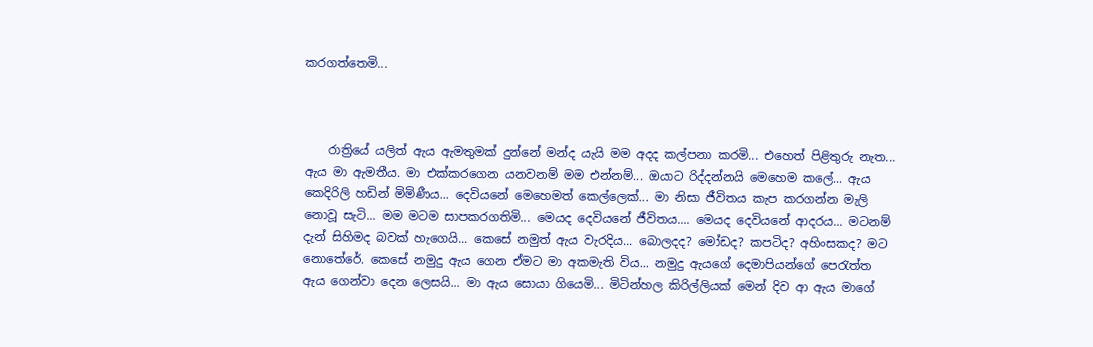කරගත්තෙමි...



    රාත්‍රියේ යලිත් ඇය ඇමතුමක් දුන්නේ මන්ද යැයි මම අදද කල්පනා කරමි... එහෙත් පිළිතුරු නැත... ඇය මා ඇමතීය. මා එක්කරගෙන යනවනම් මම එන්නම්... ඔයාට රිද්දන්නයි මෙහෙම කලේ... ඇය කෙදිරිලි හඩින් මිමිණීය... දෙවියනේ මෙහෙමත් කෙල්ලෙක්... මා නිසා ජීවිතය කැප කරගන්න මැලි නොවූ සැටි... මම මටම සාපකරගතිමි... මෙයද දෙවියනේ ජීවිතය.... මෙයද දෙවියනේ ආදරය... මටනම් දැන් සිහිමද බවක් හැගෙයි... කෙසේ නමුත් ඇය වැරදිය... බොලදද? මෝඩද? කපටිද? අහිංසකද? මට නොතේරේ. කෙසේ නමුදු ඇය ගෙන ඒමට මා අකමැති විය... නමුදු ඇයගේ දෙමාපියන්ගේ පෙරැත්ත ඇය ගෙන්වා දෙන ලෙසයි... මා ඇය සොයා ගියෙමි... මිටින්හල කිරිල්ලියක් මෙන් දිව ආ ඇය මාගේ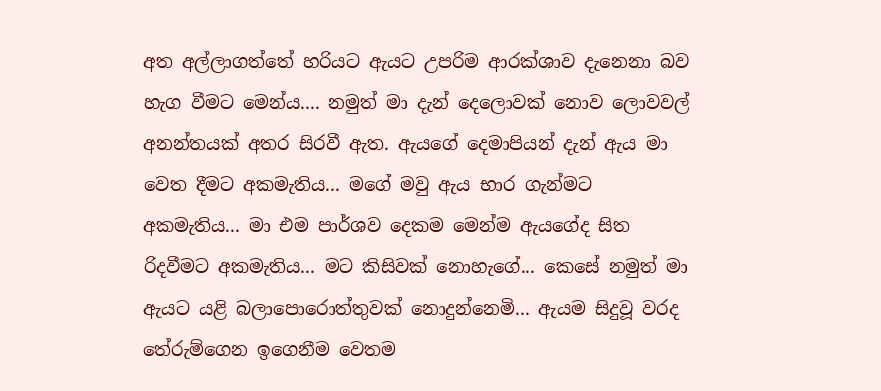අත අල්ලාගත්තේ හරියට ඇයට උපරිම ආරක්ශාව දැනෙනා බව හැග වීමට මෙන්ය.... නමුත් මා දැන් දෙලොවක් නොව ලොවවල් අනන්තයක් අතර සිරවී ඇත. ඇයගේ දෙමාපියන් දැන් ඇය මා වෙත දීමට අකමැතිය... මගේ මවු ඇය භාර ගැන්මට අකමැතිය... මා එම පාර්ශව දෙකම මෙන්ම ඇයගේද සිත රිදවීමට අකමැතිය... මට කිසිවක් නොහැගේ... කෙසේ නමුත් මා ඇයට යළි බලාපොරොත්තුවක් නොදුන්නෙමි... ඇයම සිදුවූ වරද තේරුම්ගෙන ඉගෙනීම වෙතම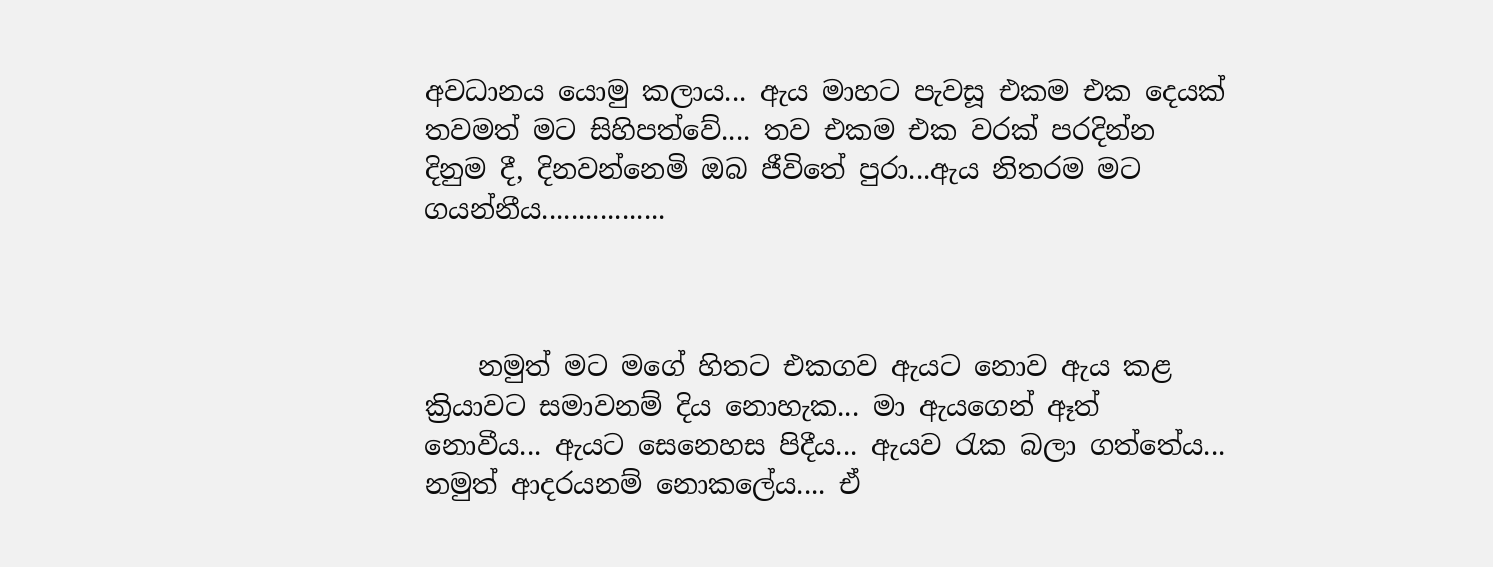අවධානය යොමු කලාය... ඇය මාහට පැවසූ එකම එක දෙයක් තවමත් මට සිහිපත්වේ.... තව එකම එක වරක් පරදින්න දිනුම දී, දිනවන්නෙමි ඔබ ජීවිතේ පුරා...ඇය නිතරම මට ගයන්නීය.................



    නමුත් මට මගේ හිතට එකගව ඇයට නොව ඇය කළ ක්‍රියාවට සමාවනම් දිය නොහැක... මා ඇයගෙන් ඈත් නොවීය... ඇයට සෙනෙහස පිදීය... ඇයව රැක බලා ගත්තේය... නමුත් ආදරයනම් නොකලේය.... ඒ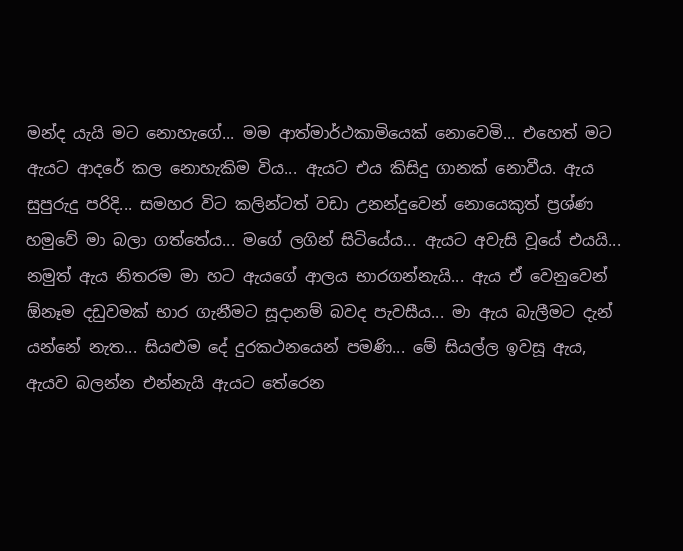මන්ද යැයි මට නොහැගේ... මම ආත්මාර්ථකාමියෙක් නොවෙමි... එහෙත් මට ඇයට ආදරේ කල නොහැකිම විය... ඇයට එය කිසිදු ගානක් නොවීය. ඇය සුපුරුදු පරිදි... සමහර විට කලින්ටත් වඩා උනන්දුවෙන් නොයෙකුත් ප්‍රශ්ණ හමුවේ මා බලා ගත්තේය... මගේ ලගින් සිටියේය... ඇයට අවැසි වූයේ එයයි... නමුත් ඇය නිතරම මා හට ඇයගේ ආලය භාරගන්නැයි... ඇය ඒ වෙනුවෙන් ඕනෑම දඩුවමක් භාර ගැනීමට සූදානම් බවද පැවසීය... මා ඇය බැලීමට දැන් යන්නේ නැත... සියළුම දේ දුරකථනයෙන් පමණි... මේ සියල්ල ඉවසූ ඇය, ඇයව බලන්න එන්නැයි ඇයට තේරෙන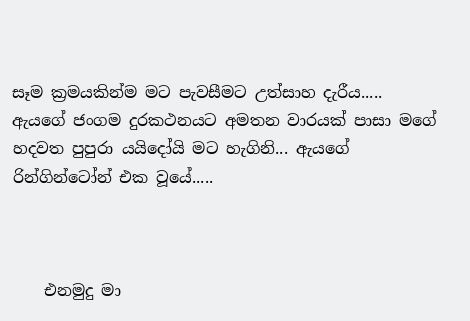සෑම ක්‍රමයකින්ම මට පැවසීමට උත්සාහ දැරීය..... ඇයගේ ජංගම දුරකථනයට අමතන වාරයක් පාසා මගේ හදවත පුපුරා යයිදෝයි මට හැගිනි... ඇයගේ රින්ගින්ටෝන් එක වූයේ.....



    එනමුදු මා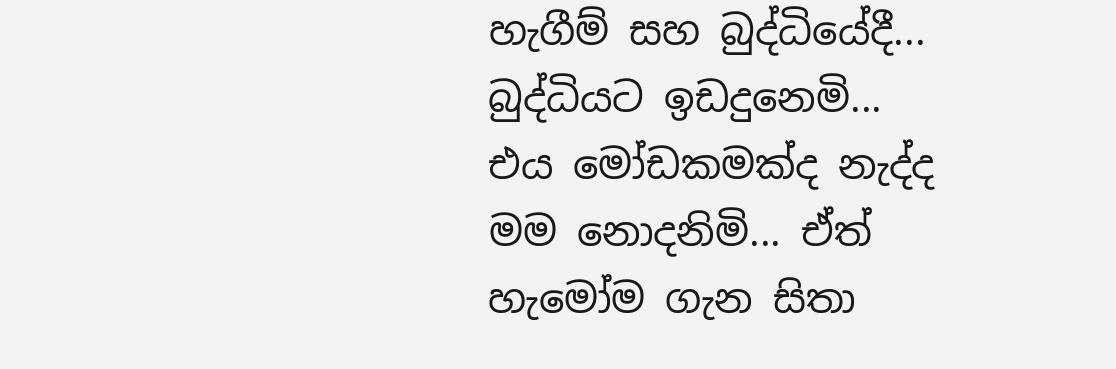හැගීම් සහ බුද්ධියේදී... බුද්ධියට ඉඩදුනෙමි... එය මෝඩකමක්ද නැද්ද මම නොදනිමි... ඒත් හැමෝම ගැන සිතා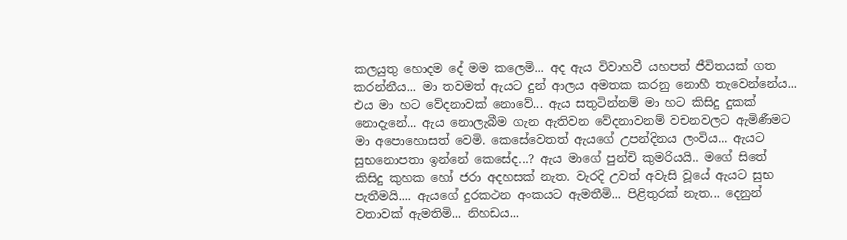කලයුතු හොදම දේ මම කලෙමි... අද ඇය විවාහවී යහපත් ජීවිතයක් ගත කරන්නීය... මා තවමත් ඇයට දුන් ආලය අමතක කරනු නොහී තැවෙන්නේය... එය මා හට වේදනාවක් නොවේ... ඇය සතුටින්නම් මා හට කිසිදු දුකක් නොදැනේ... ඇය නොලැබීම ගැන ඇතිවන වේදනාවනම් වචනවලට ඇමිණීමට මා අපොහොසත් වෙමි. කෙසේවෙතත් ඇයගේ උපන්දිනය ලංවිය... ඇයට සුභනොපතා ඉන්නේ කෙසේද...? ඇය මාගේ පුන්චි කුමරියයි.. මගේ සිතේ කිසිදු කුහක හෝ ජරා අදහසක් නැත. වැරදි උවත් අවැසි වූයේ ඇයට සුභ පැතීමයි.... ඇයගේ දුරකථන අංකයට ඇමතීමි... පිළිතුරක් නැත... දෙනුන් වතාවක් ඇමතිමි... නිහඩය...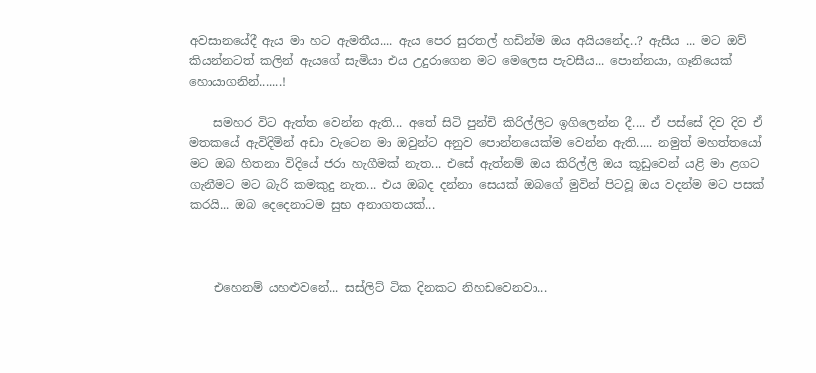අවසානයේදී ඇය මා හට ඇමතීය.... ඇය පෙර සුරතල් හඩින්ම ඔය අයියනේද..? ඇසීය ... මට ඔව් කියන්නටත් කලින් ඇයගේ සැමියා එය උදුරාගෙන මට මෙලෙස පැවසීය... පොන්නයා, ගෑනියෙක් හොයාගනින්.......!

    සමහර විට ඇත්ත වෙන්න ඇති... අතේ සිටි පුන්චි කිරිල්ලිට ඉගිලෙන්න දී.... ඒ පස්සේ දිව දිව ඒ මතකයේ ඇවිදිමින් අඩා වැටෙන මා ඔවුන්ට අනුව පොන්නයෙක්ම වෙන්න ඇති..... නමුත් මහත්තයෝ මට ඔබ හිතනා විදියේ ජරා හැගීමක් නැත... එසේ ඇත්නම් ඔය කිරිල්ලි ඔය කූඩුවෙන් යළි මා ළගට ගැනීමට මට බැරි කමකුදු නැත... එය ඔබද දන්නා සෙයක් ඔබගේ මුවින් පිටවූ ඔය වදන්ම මට පසක් කරයි... ඔබ දෙදෙනාටම සුභ අනාගතයක්...



    එහෙනම් යහළුවනේ... සස්ලිට් ටික දිනකට නිහඩවෙනවා...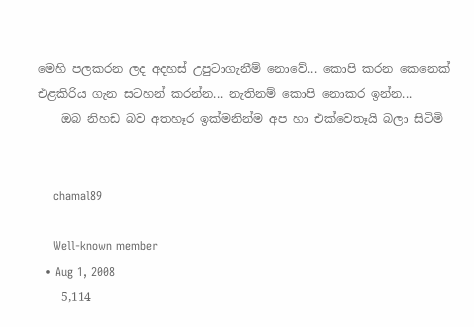මෙහි පලකරන ලද අදහස් උපුටාගැනීම් නොවේ... කොපි කරන කෙනෙක් එළකිරිය ගැන සටහන් කරන්න... නැතිනම් කොපි නොකර ඉන්න...
    ඔබ නිහඩ බව අතහෑර ඉක්මනින්ම අප හා එක්වෙතෑයි බලා සිටිමි


    chamal89

    Well-known member
  • Aug 1, 2008
    5,114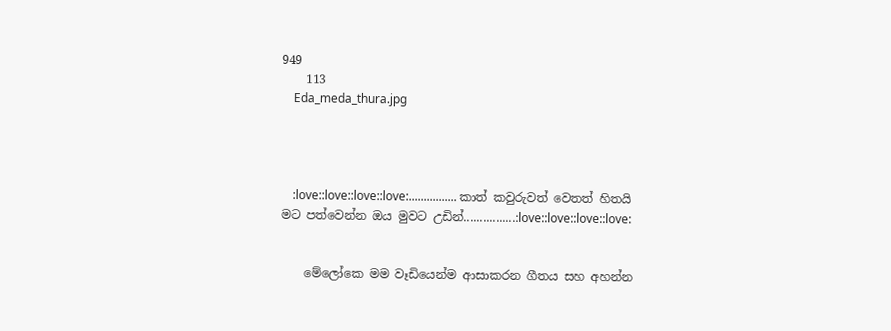949
    113
    Eda_meda_thura.jpg




    :love::love::love::love:................ කාත් කවුරුවත් වෙතත් හිතයි මට පත්වෙන්න ඔය මුවට උඩින්................:love::love::love::love:


    මේලෝකෙ මම වෑඩියෙන්ම ආසාකරන ගීතය සහ අහන්න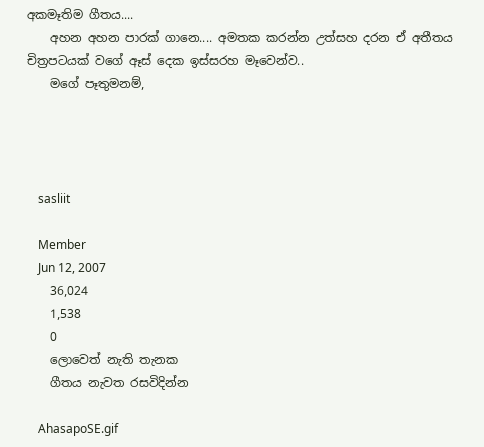අකමෑතිම ගීතය....
    අහන අහන පාරක් ගානෙ.... අමතක කරන්න උත්සහ දරන ඒ අතීතය චිත්‍රපටයක් වගේ ඈස් දෙක ඉස්සරහ මෑවෙන්ව..
    මගේ පෑතුමනම්,




    sasliit

    Member
    Jun 12, 2007
    36,024
    1,538
    0
    ලොවෙත් නැති තැනක
    ගීතය නැවත රසවිදින්න

    AhasapoSE.gif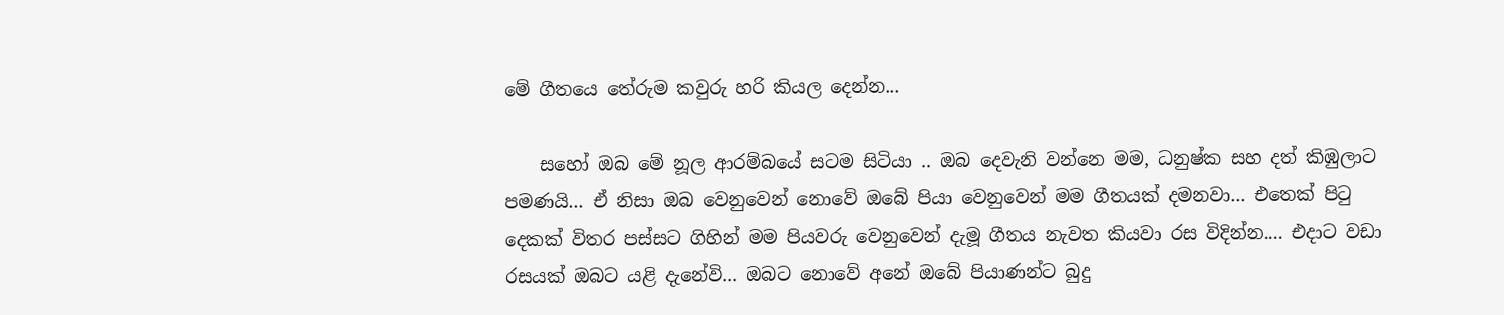මේ ගීතයෙ තේරුම කවුරු හරි කියල දෙන්න...

    සහෝ ඔබ මේ නූල ආරම්බයේ සටම සිටියා .. ඔබ දෙවැනි වන්නෙ මම, ධනුෂ්ක සහ දත් කිඹුලාට පමණයි... ඒ නිසා ඔබ වෙනුවෙන් නොවේ ඔබේ පියා වෙනුවෙන් මම ගීතයක් දමනවා... එතෙක් පිටු දෙකක් විතර පස්සට ගිහින් මම පියවරු වෙනුවෙන් දැමූ ගීතය නැවත කියවා රස විදින්න.... එදාට වඩා රසයක් ඔබට යළි දැනේවි... ඔබට නොවේ අනේ ඔබේ පියාණන්ට බුදු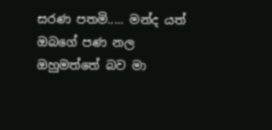සරණ පතමි..... මන්ද යත් ඔබගේ පණ නල ඔහුමත්තේ බව මා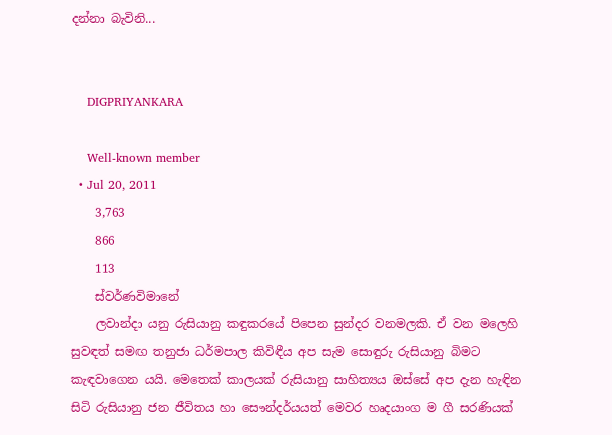දන්නා බැවිනි...


    DIGPRIYANKARA

    Well-known member
  • Jul 20, 2011
    3,763
    866
    113
    ස්වර්ණවිමානේ
    ලවාන්දා යනු රුසියානු කඳුකරයේ පිපෙන සුන්දර වනමලකි. ඒ වන මලෙහි සුවඳත් සමඟ තනුජා ධර්මපාල කිවිඳීය අප සැම සොඳුරු රුසියානු බිමට කැඳවාගෙන යයි. මෙතෙක් කාලයක් රුසියානු සාහිත්‍යය ඔස්සේ අප දැන හැඳින සිටි රුසියානු ජන ජීවිතය හා සෞන්දර්යයත් මෙවර හෘදයාංග ම ගී සරණියක්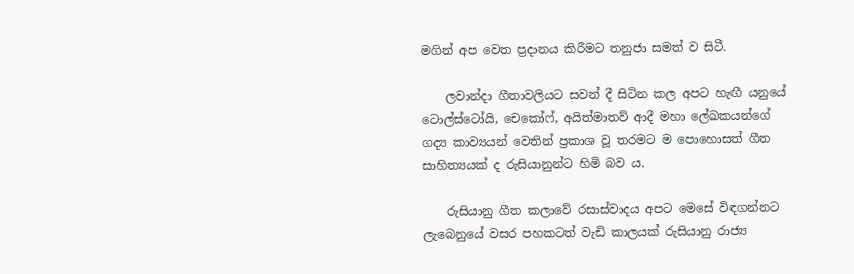මගින් අප වෙත ප්‍රදානය කිරීමට තනුජා සමත් ව සිටී.

    ලවාන්දා ගීතාවලියට සවන් දී සිටින කල අපට හැඟී යනුයේ ටොල්ස්ටෝයි, චෙකෝෆ්, අයිත්මාතව් ආදී මහා ලේඛකයන්ගේ ගද්‍ය කාව්‍යයන් වෙතින් ප්‍රකාශ වූ තරමට ම පොහොසත් ගීත සාහිත්‍යයක් ද රුසියානුන්ට හිමි බව ය.

    රුසියානු ගීත කලාවේ රසාස්වාදය අපට මෙසේ විඳගන්නට ලැබෙනුයේ වසර පහකටත් වැඩි කාලයක් රුසියානු රාජ්‍ය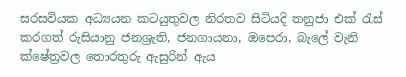සරසවියක අධ්‍යයන කටයුතුවල නිරතව සිටියදි තනුජා එක් රැස් කරගත් රුසියානු ජනශ්‍රැති, ජනගායනා, ඔපෙරා, බැලේ වැනි ක්ෂේත්‍රවල තොරතුරු ඇසුරින් ඇය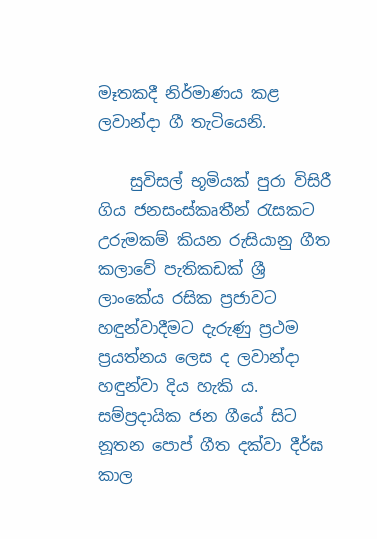මෑතකදී නිර්මාණය කළ ලවාන්දා ගී තැටියෙනි.

    සුවිසල් භූමියක් පුරා විසිරී ගිය ජනසංස්කෘතීන් රැසකට උරුමකම් කියන රුසියානු ගීත කලාවේ පැතිකඩක් ශ්‍රී ලාංකේය රසික ප්‍රජාවට හඳුන්වාදීමට දැරුණු ප්‍රථම ප්‍රයත්නය ලෙස ද ලවාන්දා හඳුන්වා දිය හැකි ය. සම්ප්‍රදායික ජන ගීයේ සිට නූතන පොප් ගීත දක්වා දීර්ඝ කාල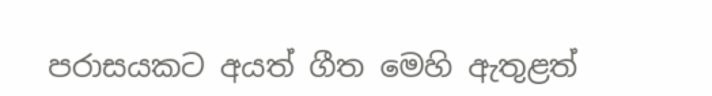පරාසයකට අයත් ගීත මෙහි ඇතුළත්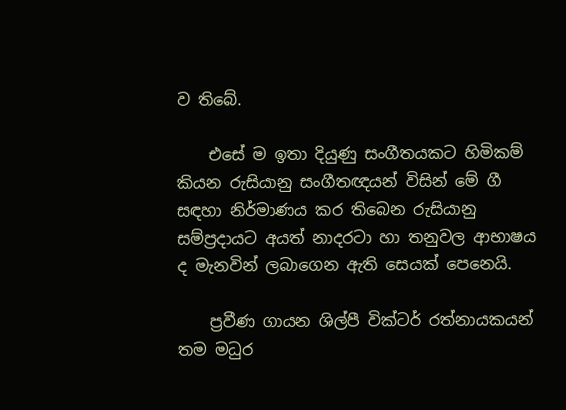ව තිබේ.

    එසේ ම ඉතා දියුණු සංගීතයකට හිමිකම් කියන රුසියානු සංගීතඥයන් විසින් මේ ගී සඳහා නිර්මාණය කර තිබෙන රුසියානු සම්ප්‍රදායට අයත් නාදරටා හා තනුවල ආභාෂය ද මැනවින් ලබාගෙන ඇති සෙයක් පෙනෙයි.

    ප්‍රවීණ ගායන ශිල්පී වික්ටර් රත්නායකයන් තම මධුර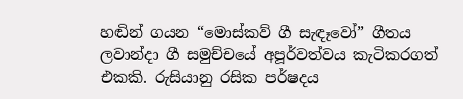හඬින් ගයන “මොස්කව් ගී සැඳෑවෝ” ගීතය ලවාන්දා ගී සමුච්චයේ අපූර්වත්වය කැටිකරගත් එකකි. රුසියානු රසික පර්ෂදය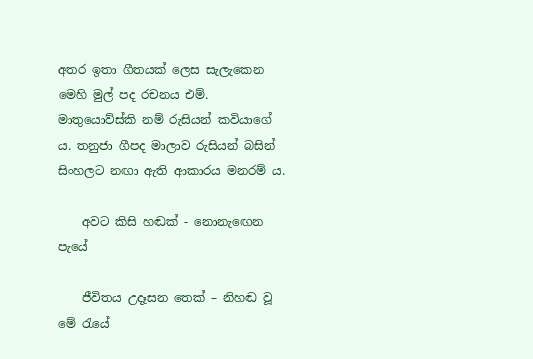අතර ඉතා ගීතයක් ලෙස සැලැකෙන මෙහි මුල් පද රචනය එම්. මාතුයොව්ස්කි නම් රුසියන් කවියාගේ ය. තනුජා ගීපද මාලාව රුසියන් බසින් සිංහලට නඟා ඇති ආකාරය මනරම් ය.

    අවට කිසි හඬක් - නොනැඟෙන පැයේ

    ජීවිතය උදෑසන තෙක් – නිහඬ වූ මේ රැයේ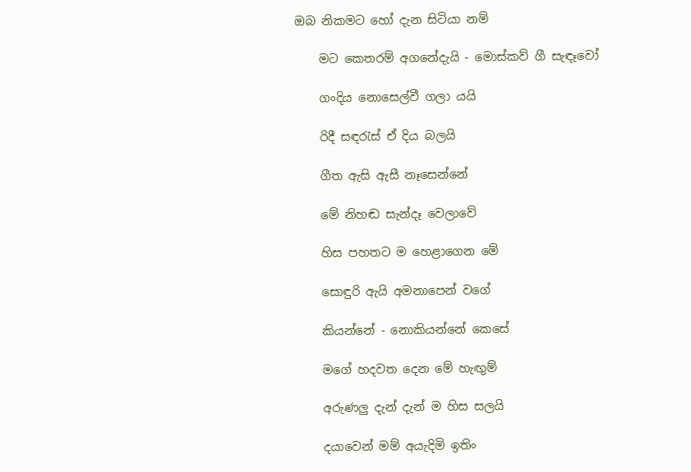ඔබ නිකමට හෝ දැන සිටියා නම්

    මට කෙතරම් අගනේදැයි - මොස්කව් ගී සැඳෑවෝ

    ගංදිය නොසෙල්වී ගලා යයි

    රිදී සඳරැස් ඒ දිය බලයි

    ගීත ඇසි ඇසී නෑසෙන්නේ

    මේ නිහඬ සැන්දෑ වෙලාවේ

    හිස පහතට ම හෙළාගෙන මේ

    සොඳුරි ඇයි අමනාපෙන් වගේ

    කියන්නේ - නොකියන්නේ කෙසේ

    මගේ හදවත දෙන මේ හැඟුම්

    අරුණලු දැන් දැන් ම හිස සලයි

    දයාවෙන් මම් අයැදිමි ඉතිං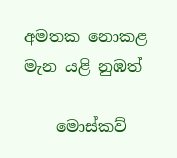අමතක නොකළ මැන යළි නුඹත්

    මොස්කව්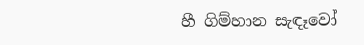හී ගිම්හාන සැඳෑවෝ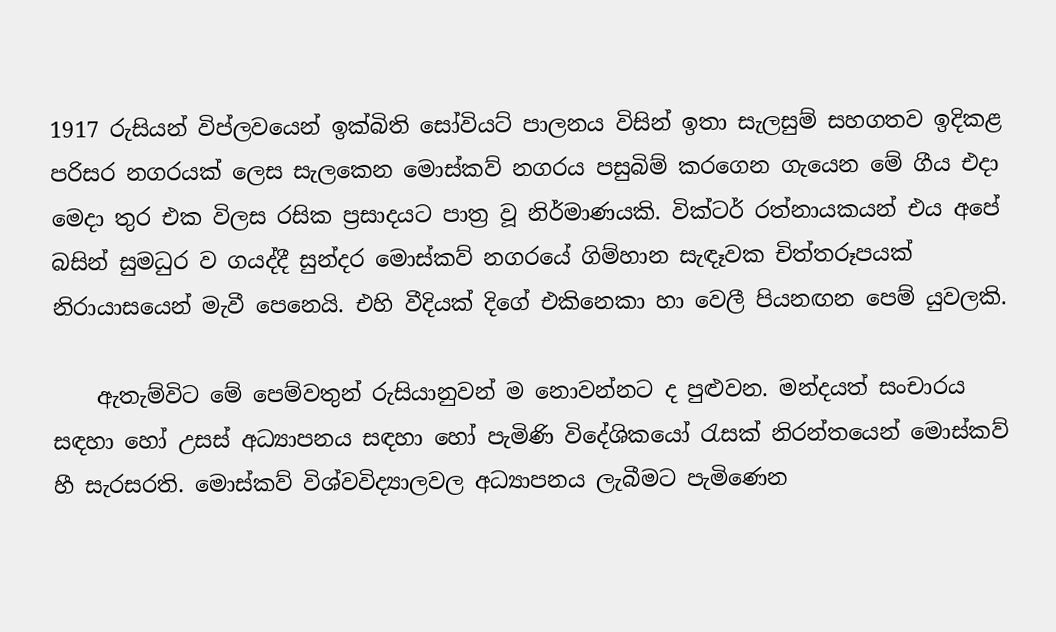1917 රුසියන් විප්ලවයෙන් ඉක්බිති සෝවියට් පාලනය විසින් ඉතා සැලසුම් සහගතව ඉදිකළ පරිසර නගරයක් ලෙස සැලකෙන මොස්කව් නගරය පසුබිම් කරගෙන ගැයෙන මේ ගීය එදා මෙදා තුර එක විලස රසික ප්‍රසාදයට පාත්‍ර වූ නිර්මාණයකි. වික්ටර් රත්නායකයන් එය අපේ බසින් සුමධුර ව ගයද්දී සුන්දර මොස්කව් නගරයේ ගිම්හාන සැඳෑවක චිත්තරූපයක් නිරායාසයෙන් මැවී පෙනෙයි. එහි වීදියක් දිගේ එකිනෙකා හා වෙලී පියනඟන පෙම් යුවලකි.

    ඇතැම්විට මේ පෙම්වතුන් රුසියානුවන් ම නොවන්නට ද පුළුවන. මන්දයත් සංචාරය සඳහා හෝ උසස් අධ්‍යාපනය සඳහා හෝ පැමිණි විදේශිකයෝ රැසක් නිරන්තයෙන් මොස්කව් හී සැරසරති. මොස්කව් විශ්වවිද්‍යාලවල අධ්‍යාපනය ලැබීමට පැමිණෙන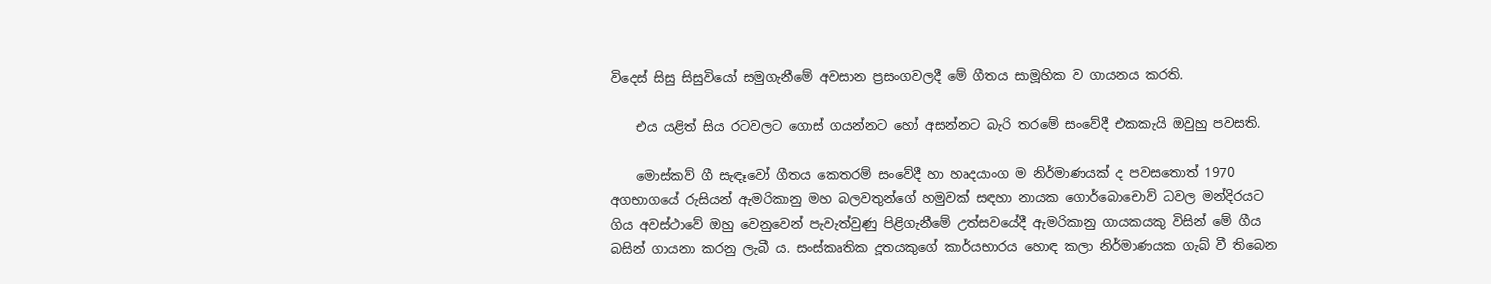විදෙස් සිසු සිසුවියෝ සමුගැනීමේ අවසාන ප්‍රසංගවලදී මේ ගීතය සාමූහික ව ගායනය කරති.

    එය යළිත් සිය රටවලට ගොස් ගයන්නට හෝ අසන්නට බැරි තරමේ සංවේදී එකකැයි ඔවුහු පවසති.

    මොස්කව් ගී සැඳෑවෝ ගීතය කෙතරම් සංවේදී හා හෘදයාංග ම නිර්මාණයක් ද පවසතොත් 1970 අගභාගයේ රුසියන් ඇමරිකානු මහ බලවතුන්ගේ හමුවක් සඳහා නායක ගොර්බොචොව් ධවල මන්දිරයට ගිය අවස්ථාවේ ඔහු වෙනුවෙන් පැවැත්වුණු පිළිගැනීමේ උත්සවයේදී ඇමරිකානු ගායකයකු විසින් මේ ගීය බසින් ගායනා කරනු ලැබී ය. සංස්කෘතික දූතයකුගේ කාර්යභාරය හොඳ කලා නිර්මාණයක ගැබ් වී තිබෙන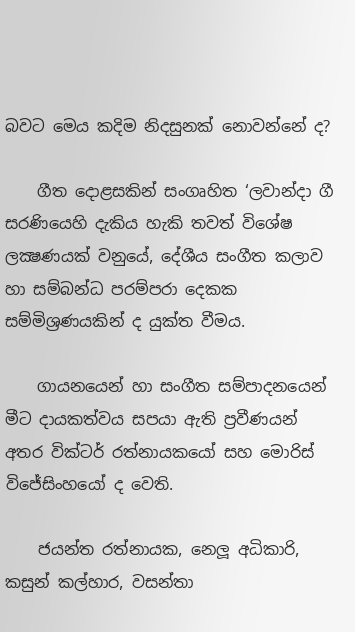බවට මෙය කදිම නිදසුනක් නොවන්නේ ද?

    ගීත දොළසකින් සංගෘහිත ‘ලවාන්දා ගී සරණියෙහි දැකිය හැකි තවත් විශේෂ ලක්‍ෂණයක් වනුයේ, දේශීය සංගීත කලාව හා සම්බන්ධ පරම්පරා දෙකක සම්මිශ්‍රණයකින් ද යුක්ත වීමය.

    ගායනයෙන් හා සංගීත සම්පාදනයෙන් මීට දායකත්වය සපයා ඇති ප්‍රවීණයන් අතර වික්ටර් රත්නායකයෝ සහ මොරිස් විජේසිංහයෝ ද වෙති.

    ජයන්ත රත්නායක, නෙලූ අධිකාරි, කසුන් කල්හාර, වසන්තා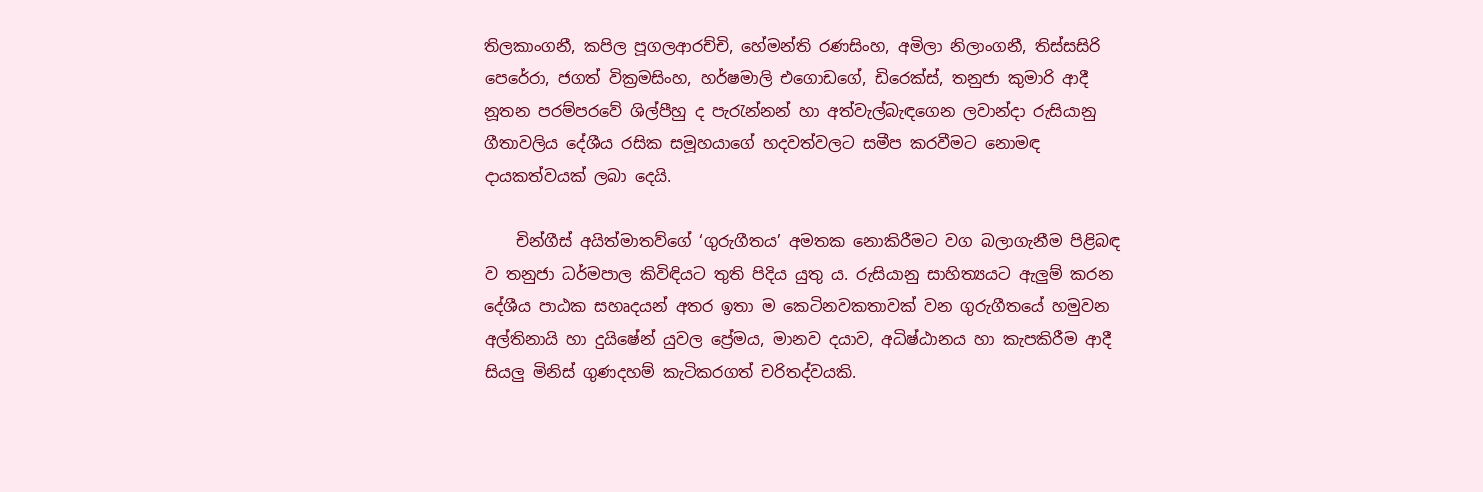තිලකාංගනී, කපිල පූගලආරච්චි, හේමන්ති රණසිංහ, අමිලා නිලාංගනී, තිස්සසිරි පෙරේරා, ජගත් වික්‍රමසිංහ, හර්ෂමාලි එගොඩගේ, ඩිරෙක්ස්, තනුජා කුමාරි ආදී නූතන පරම්පරවේ ශිල්පීහු ද පැරැන්නන් හා අත්වැල්බැඳගෙන ලවාන්දා රුසියානු ගීතාවලිය දේශීය රසික සමූහයාගේ හදවත්වලට සමීප කරවීමට නොමඳ දායකත්වයක් ලබා දෙයි.

    චින්ගීස් අයිත්මාතව්ගේ ‘ගුරුගීතය’ අමතක නොකිරීමට වග බලාගැනීම පිළිබඳ ව තනුජා ධර්මපාල කිවිඳියට තුති පිදිය යුතු ය. රුසියානු සාහිත්‍යයට ඇලුම් කරන දේශීය පාඨක සහෘදයන් අතර ඉතා ම කෙටිනවකතාවක් වන ගුරුගීතයේ හමුවන අල්තිනායි හා දුයිෂේන් යුවල ප්‍රේමය, මානව දයාව, අධිෂ්ඨානය හා කැපකිරීම ආදී සියලු මිනිස් ගුණදහම් කැටිකරගත් චරිතද්වයකි.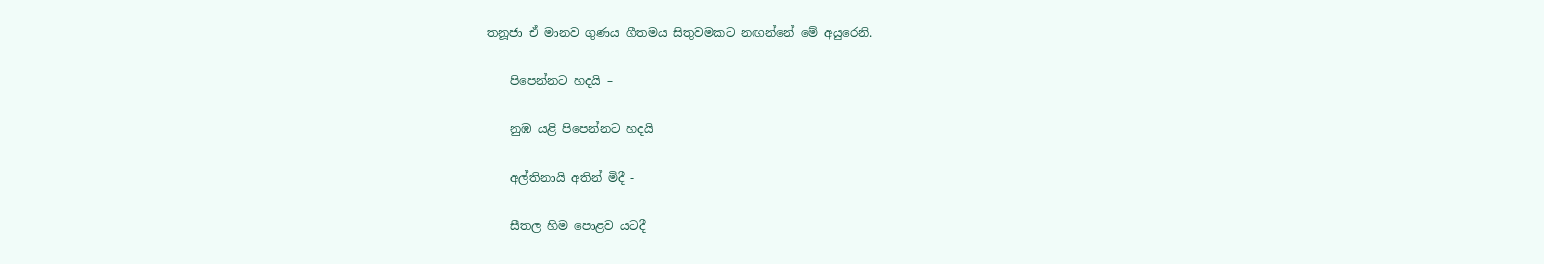තනූජා ඒ මානව ගුණය ගීතමය සිතුවමකට නඟන්නේ මේ අයුරෙනි.

    පිපෙන්නට හදයි –

    නුඹ යළි පිපෙන්නට හදයි

    අල්තිනායි අතින් මිදී -

    සීතල හිම පොළව යටදී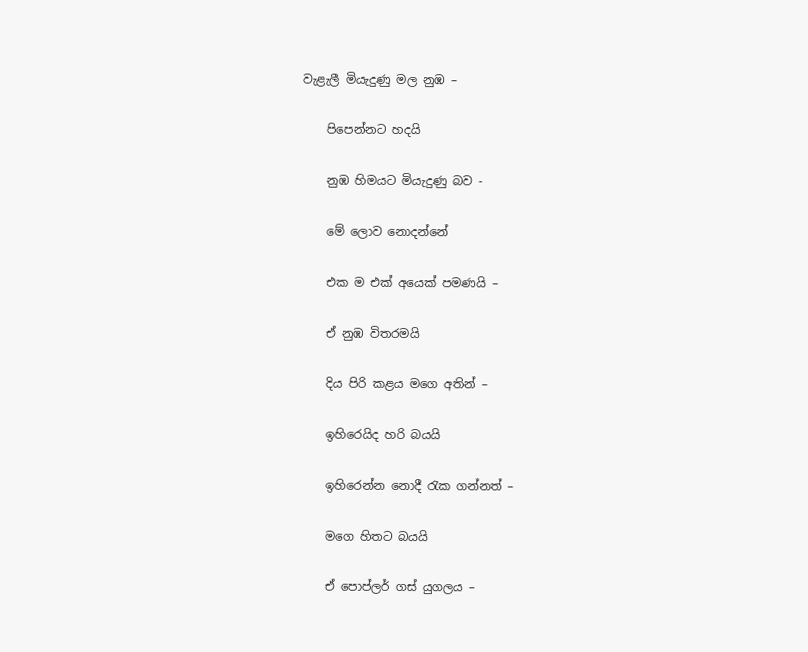වැළැලී මියැදුණු මල නුඹ –

    පිපෙන්නට හදයි

    නුඹ හිමයට මියැදුණු බව -

    මේ ලොව නොදන්නේ

    එක ම එක් අයෙක් පමණයි –

    ඒ නුඹ විතරමයි

    දිය පිරි කළය මගෙ අතින් –

    ඉහිරෙයිද හරි බයයි

    ඉහිරෙන්න නොදී රැක ගන්නත් –

    මගෙ හිතට බයයි

    ඒ පොප්ලර් ගස් යුගලය –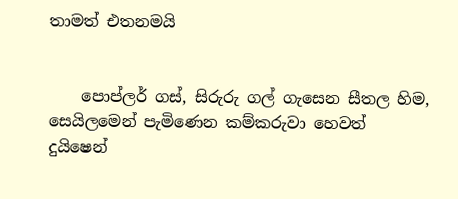තාමත් එතනමයි


    පොප්ලර් ගස්, සිරුරු ගල් ගැසෙන සීතල හිම, සෙයිලමෙන් පැමිණෙන කම්කරුවා හෙවත් දුයිෂෙන්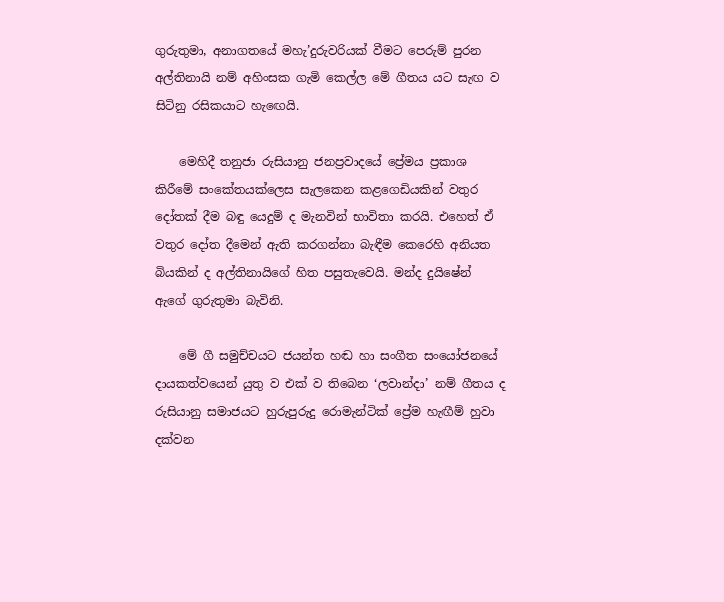ගුරුතුමා, අනාගතයේ මහැ’දුරුවරියක් වීමට පෙරුම් පුරන අල්තිනායි නම් අහිංසක ගැමි කෙල්ල මේ ගීතය යට සැඟ ව සිටිනු රසිකයාට හැඟෙයි.

    මෙහිදී තනුජා රුසියානු ජනප්‍රවාදයේ ප්‍රේමය ප්‍රකාශ කිරීමේ සංකේතයක්ලෙස සැලකෙන කළගෙඩියකින් වතුර දෝතක් දීම බඳු යෙදුම් ද මැනවින් භාවිතා කරයි. එහෙත් ඒ වතුර දෝත දීමෙන් ඇති කරගන්නා බැඳීම කෙරෙහි අනියත බියකින් ද අල්තිනායිගේ හිත පසුතැවෙයි. මන්ද දුයිෂේන් ඇගේ ගුරුතුමා බැවිනි.

    මේ ගී සමුච්චයට ජයන්ත හඬ හා සංගීත සංයෝජනයේ දායකත්වයෙන් යුතු ව එක් ව තිබෙන ‘ලවාන්දා’ නම් ගීතය ද රුසියානු සමාජයට හුරුපුරුදු රොමැන්ටික් ප්‍රේම හැඟීම් හුවා දක්වන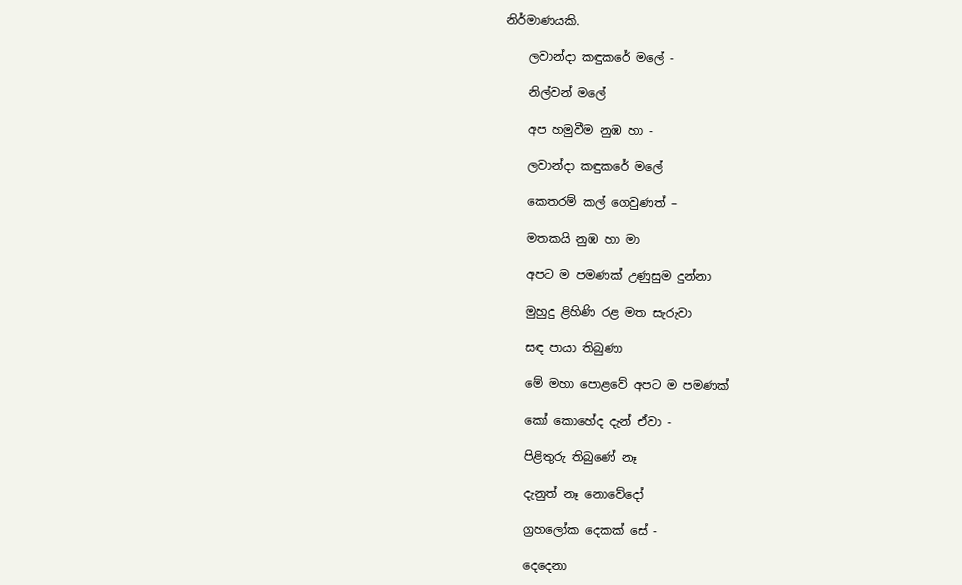නිර්මාණයකි.

    ලවාන්දා කඳුකරේ මලේ -

    නිල්වන් මලේ

    අප හමුවීම නුඹ හා -

    ලවාන්දා කඳුකරේ මලේ

    කෙතරම් කල් ගෙවුණත් –

    මතකයි නුඹ හා මා

    අපට ම පමණක් උණුසුම දුන්නා

    මුහුදු ළිහිණි රළ මත සැරුවා

    සඳ පායා තිබුණා

    මේ මහා පොළවේ අපට ම පමණක්

    කෝ කොහේද දැන් ඒවා -

    පිළිතුරු තිබුණේ නෑ

    දැනුත් නෑ නොවේදෝ

    ග්‍රහලෝක දෙකක් සේ -

    දෙදෙනා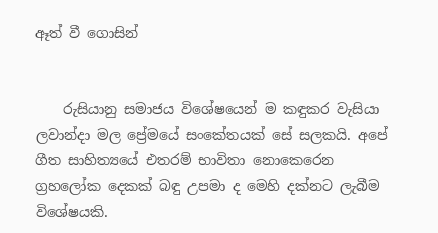ඈත් වී ගොසින්


    රුසියානු සමාජය විශේෂයෙන් ම කඳුකර වැසියා ලවාන්දා මල ප්‍රේමයේ සංකේතයක් සේ සලකයි. අපේ ගීත සාහිත්‍යයේ එතරම් භාවිතා නොකෙරෙන ග්‍රහලෝක දෙකක් බඳු උපමා ද මෙහි දක්නට ලැබීම විශේෂයකි.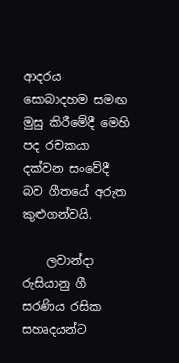ආදරය සොබාදහම සමඟ මුසු කිරීමේදී මෙහි පද රචකයා දක්වන සංවේදී බව ගීතයේ අරුත කුළුගන්වයි.

    ලවාන්දා රුසියානු ගී සරණිය රසික සහෘදයන්ට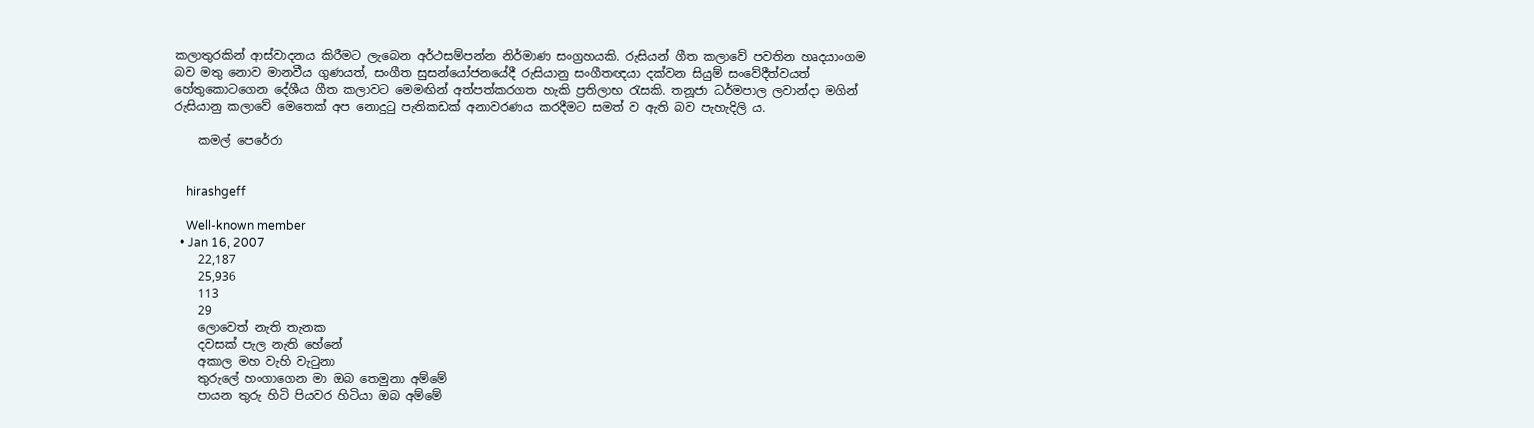කලාතුරකින් ආස්වාදනය කිරීමට ලැබෙන අර්ථසම්පන්න නිර්මාණ සංග්‍රහයකි. රුසියන් ගීත කලාවේ පවතින හෘදයාංගම බව මතු නොව මානවීය ගුණයත්, සංගීත සුසන්යෝජනයේදී රුසියානු සංගීතඥයා දක්වන සියුම් සංවේදීත්වයත් හේතුකොටගෙන දේශීය ගීත කලාවට මෙමඟින් අත්පත්කරගත හැකි ප්‍රතිලාභ රැසකි. තනූජා ධර්මපාල ලවාන්දා මගින් රුසියානු කලාවේ මෙතෙක් අප නොදුටු පැතිකඩක් අනාවරණය කරදීමට සමත් ව ඇති බව පැහැදිලි ය.

    කමල් පෙරේරා


    hirashgeff

    Well-known member
  • Jan 16, 2007
    22,187
    25,936
    113
    29
    ලොවෙත් නැති තැනක
    දවසක් පැල නැති හේනේ
    අකාල මහ වැහි වැටුනා
    තුරුලේ හංගාගෙන මා ඔබ තෙමුනා අම්මේ
    පායන තුරු හිටි පියවර හිටියා ඔබ අම්මේ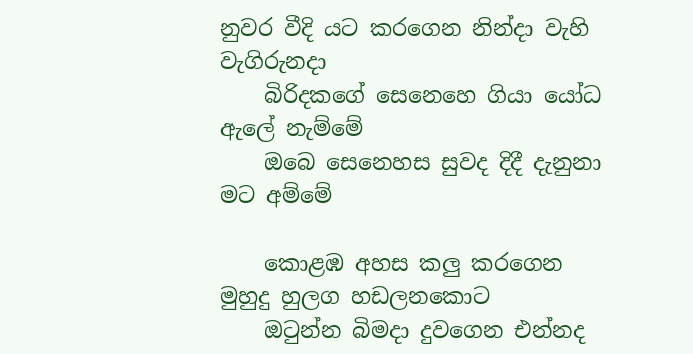නුවර වීදි යට කරගෙන නින්දා වැහි වැගිරුනදා
    බිරිදකගේ සෙනෙහෙ ගියා යෝධ ඇලේ නැම්මේ
    ඔබෙ සෙනෙහස සුවද දිදී දැනුනා මට අම්මේ

    කොළඹ අහස කලු කරගෙන මුහුදු හුලග හඩලනකොට
    ඔටුන්න බිමදා දුවගෙන එන්නද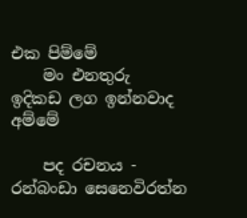එක පිම්මේ
    මං එනතුරු ඉදිකඩ ලග ඉන්නවාද අම්මේ

    පද රචනය - රන්බංඩා සෙනෙවිරත්න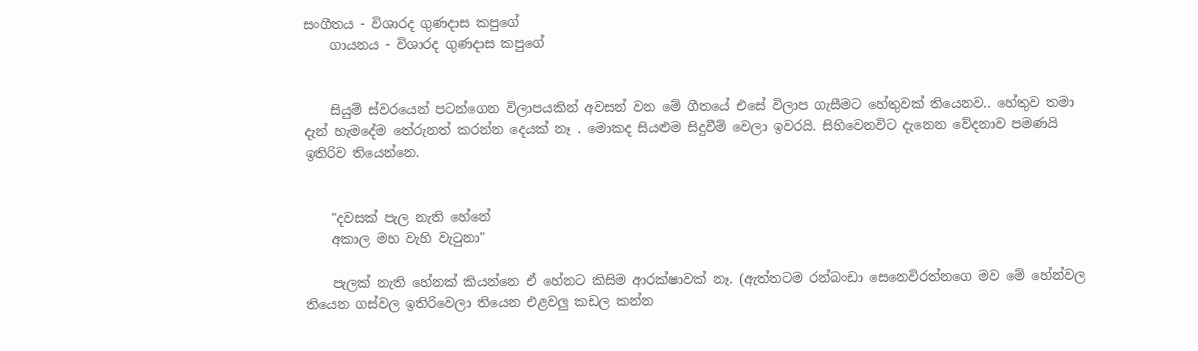සංගීතය - විශාරද ගුණදාස කපුගේ
    ගායනය - විශාරද ගුණදාස කපුගේ


    සියුම් ස්වරයෙන් පටන්ගෙන විලාපයකින් අවසන් වන මේ ගීතයේ එසේ විලාප ගැසීමට හේතුවක් තියෙනව.. හේතුව තමා දැන් හැමදේම තේරුනත් කරන්න දෙයක් නෑ . මොකද සියළුම සිදුවීම් වෙලා ඉවරයි. සිහිවෙනවිට දැනෙන වේදනාව පමණයි ඉතිරිව තියෙන්නෙ.


    "දවසක් පැල නැති හේනේ
    අකාල මහ වැහි වැටුනා"

    පැලක් නැති හේනක් කියන්නෙ ඒ හේනට කිසිම ආරක්ෂාවක් නෑ. (ඇත්තටම රන්බංඩා සෙනෙවිරත්නගෙ මව මේ හේන්වල තියෙන ගස්වල ඉතිරිවෙලා තියෙන එළවලු කඩල කන්න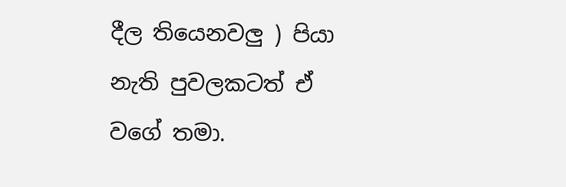දීල තියෙනවලු ) පියා නැති පුවලකටත් ඒ වගේ තමා.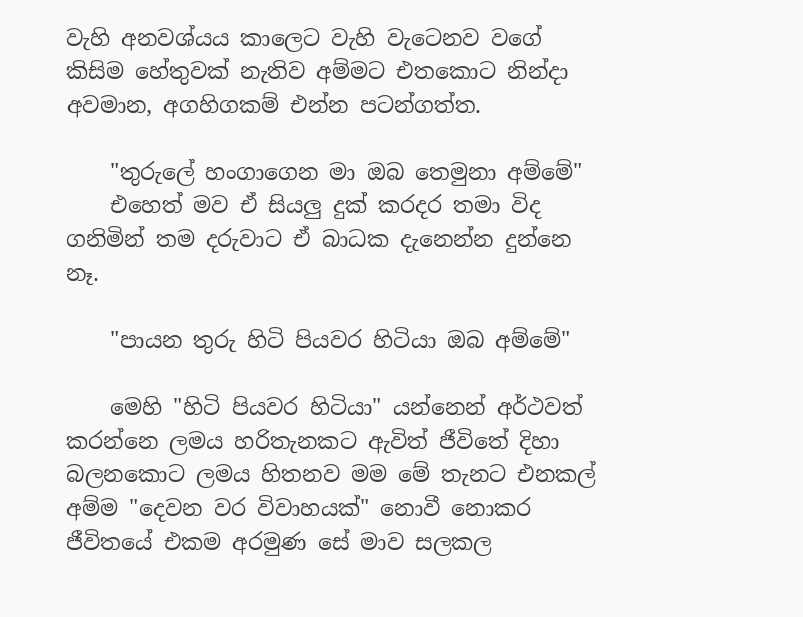වැහි අනවශ්යය කාලෙට වැහි වැටෙනව වගේ කිසිම හේතුවක් නැතිව අම්මට එතකොට නින්දා අවමාන, අගහිගකම් එන්න පටන්ගත්ත.

    "තුරුලේ හංගාගෙන මා ඔබ තෙමුනා අම්මේ"
    එහෙත් මව ඒ සියලු දුක් කරදර තමා විද ගනිමින් තම දරුවාට ඒ බාධක දැනෙන්න දුන්නෙ නෑ.

    "පායන තුරු හිටි පියවර හිටියා ඔබ අම්මේ"

    මෙහි "හිටි පියවර හිටියා" යන්නෙන් අර්ථවත් කරන්නෙ ලමය හරිතැනකට ඇවිත් ජීවිතේ දිහා බලනකොට ලමය හිතනව මම මේ තැනට එනකල් අම්ම "දෙවන වර විවාහයක්" නොවී නොකර ජීවිතයේ එකම අරමුණ සේ මාව සලකල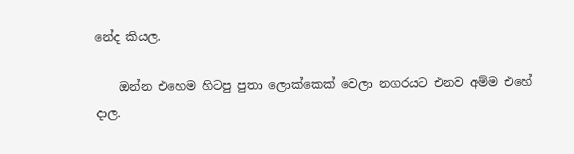නේද කියල.

    ඔන්න එහෙම හිටපු පුතා ලොක්කෙක් වෙලා නගරයට එනව අම්ම එහේ දාල.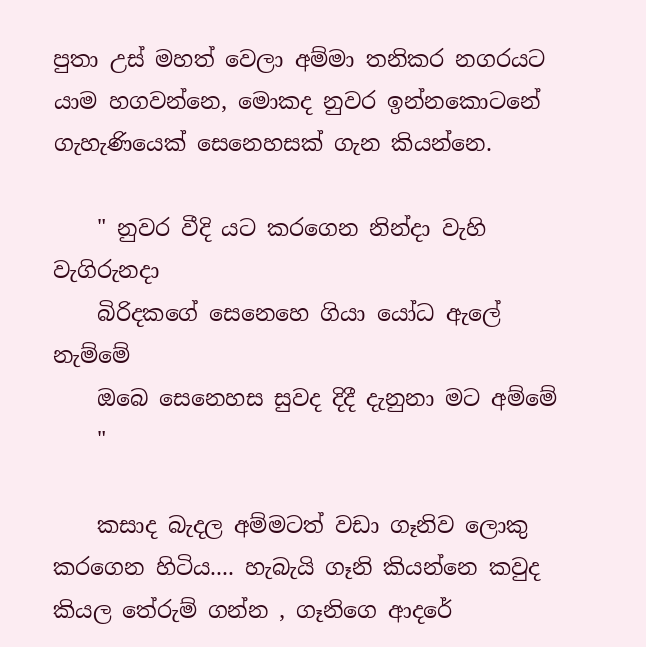පුතා උස් මහත් වෙලා අම්මා තනිකර නගරයට යාම හගවන්නෙ, මොකද නුවර ඉන්නකොටනේ ගැහැණියෙක් සෙනෙහසක් ගැන කියන්නෙ.

    " නුවර වීදි යට කරගෙන නින්දා වැහි වැගිරුනදා
    බිරිදකගේ සෙනෙහෙ ගියා යෝධ ඇලේ නැම්මේ
    ඔබෙ සෙනෙහස සුවද දිදී දැනුනා මට අම්මේ
    "

    කසාද බැදල අම්මටත් වඩා ගෑනිව ලොකු කරගෙන හිටිය.... හැබැයි ගෑනි කියන්නෙ කවුද කියල තේරුම් ගන්න , ගෑනිගෙ ආදරේ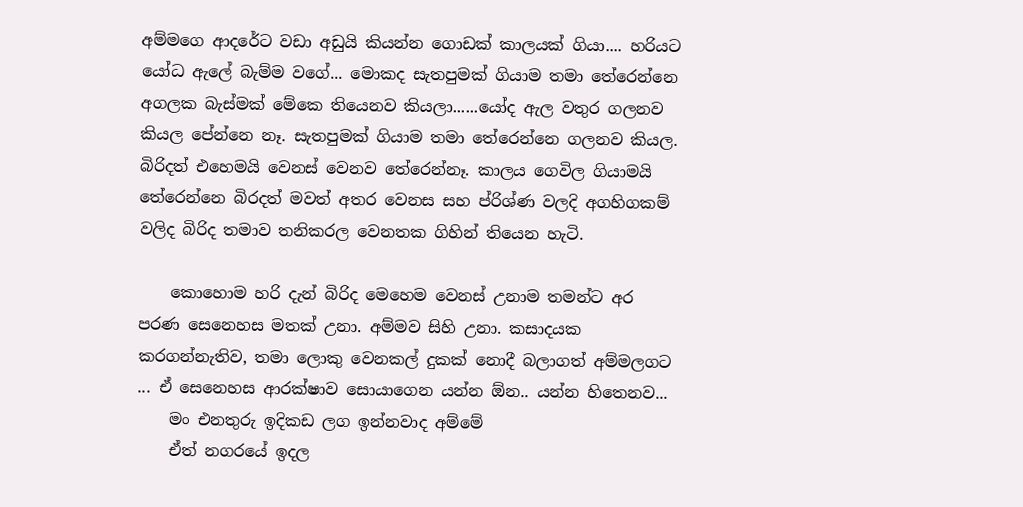අම්මගෙ ආදරේට වඩා අඩුයි කියන්න ගොඩක් කාලයක් ගියා.... හරියට යෝධ ඇලේ බැම්ම වගේ... මොකද සැතපුමක් ගියාම තමා තේරෙන්නෙ අගලක බැස්මක් මේකෙ තියෙනව කියලා......යෝද ඇල වතුර ගලනව කියල පේන්නෙ නෑ. සැතපුමක් ගියාම තමා තේරෙන්නෙ ගලනව කියල. බිරිදත් එහෙමයි වෙනස් වෙනව තේරෙන්නෑ. කාලය ගෙවිල ගියාමයි තේරෙන්නෙ බිරදත් මවත් අතර වෙනස සහ ප්රිශ්ණ වලදි අගහිගකම් වලිද බිරිද තමාව තනිකරල වෙනතක ගිහින් තියෙන හැටි.

    කොහොම හරි දැන් බිරිද මෙහෙම වෙනස් උනාම තමන්ට අර පරණ සෙනෙහස මතක් උනා. අම්මව සිහි උනා. කසාදයක කරගන්නැතිව, තමා ලොකු වෙනකල් දුකක් නොදී බලාගත් අම්මලගට ... ඒ සෙනෙහස ආරක්ෂාව සොයාගෙන යන්න ඕන.. යන්න හිතෙනව...
    මං එනතුරු ඉදිකඩ ලග ඉන්නවාද අම්මේ
    ඒත් නගරයේ ඉදල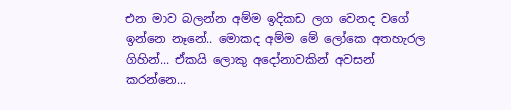එන මාව බලන්න අම්ම ඉදිකඩ ලග වෙනද වගේ ඉන්නෙ නෑනේ.. මොකද අම්ම මේ ලෝකෙ අතහැරල ගිහින්... ඒකයි ලොකු අදෝනාවකින් අවසන් කරන්නෙ...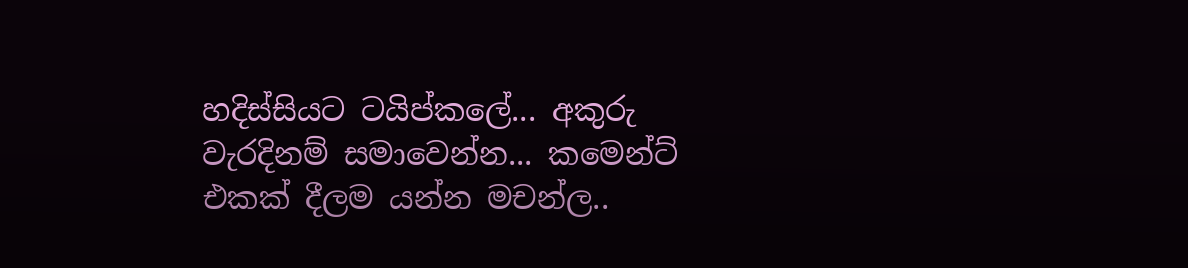හදිස්සියට ටයිප්කලේ... අකුරු වැරදිනම් සමාවෙන්න... කමෙන්ට් එකක් දීලම යන්න මචන්ල..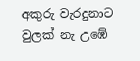අකුරු වැරදුනාට වුලක් නැ උඹේ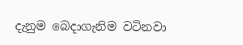දැනුම බෙදාගැනිම වටිනවා